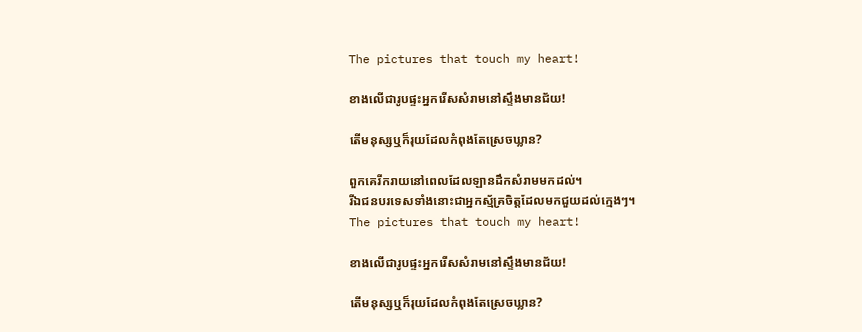The pictures that touch my heart!

ខាងលើជារូបផ្ទះអ្នករើសសំរាមនៅស្ទឹងមានជ័យ!

តើមនុស្សឬក៏រុយដែលកំពុងតែស្រេចឃ្លាន?

ពួកគេរីករាយនៅពេលដែលឡានដឹកសំរាមមកដល់។
រីឯជនបរទេសទាំងនោះជាអ្នកស្ម័គ្រចិត្តដែលមកជួយដល់ក្មេងៗ។
The pictures that touch my heart!

ខាងលើជារូបផ្ទះអ្នករើសសំរាមនៅស្ទឹងមានជ័យ!

តើមនុស្សឬក៏រុយដែលកំពុងតែស្រេចឃ្លាន?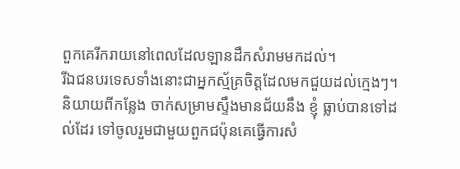ពួកគេរីករាយនៅពេលដែលឡានដឹកសំរាមមកដល់។
រីឯជនបរទេសទាំងនោះជាអ្នកស្ម័គ្រចិត្តដែលមកជួយដល់ក្មេងៗ។
និយាយពីកន្លែង ចាក់សម្រាមស្ទឹងមានជ័យនឹង ខ្ញុំ ធ្លាប់បានទៅដល់ដែរ ទៅចូលរួមជាមួយពួកជប៉ុនគេធ្វើការសំ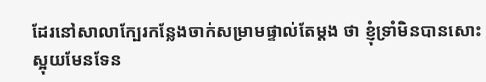ដែរនៅសាលាក្បែរកន្លែងចាក់សម្រាមផ្ទាល់តែម្តង ថា ខ្ញុំទ្រាំមិនបានសោះ ស្អុយមែនទែន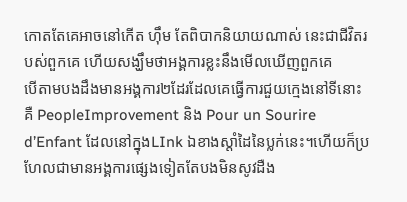កោតតែគេអាចនៅកើត ហ៊ឹម តែពិបាកនិយាយណាស់ នេះជាជីវិតរបស់ពួកគេ ហើយសង្ឃឹមថាអង្គការខ្លះនឹងមើលឃើញពួកគេ
បើតាមបងដឹងមានអង្គការ២ដែរដែលគេធ្វើការជួយក្មេងនៅទីនោះគឺ PeopleImprovement និង Pour un Sourire d’Enfant ដែលនៅក្នុងLInk ឯខាងស្តាំដៃនៃប្លក់នេះ។ហើយក៏ប្រហែលជាមានអង្គការផ្សេងទៀតតែបងមិនសូវដឺង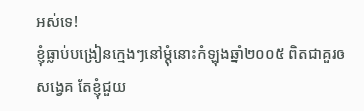អស់ទេ!
ខ្ញុំធ្លាប់បង្រៀនក្មេងៗនៅម្តុំនោះកំឡុងឆ្នាំ២០០៥ ពិតជាគួរឲសង្វេគ តែខ្ញុំជួយ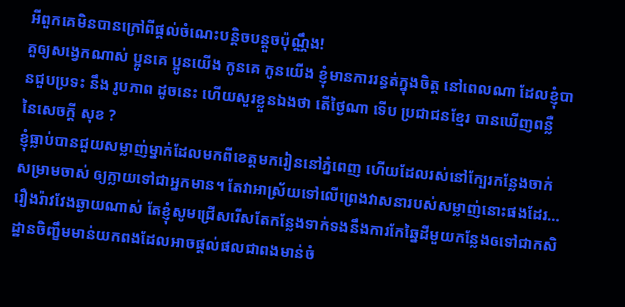អីពួកគេមិនបានក្រៅពីផ្តល់ចំណេះបន្តិចបន្តួចប៉ុណ្ណឹង!
គួឲ្យសង្វេកណាស់ ប្អូនគេ ប្អូនយើង កូនគេ កូនយើង ខ្ញុំមានការរន្ធត់ក្នុងចិត្ត នៅពេលណា ដែលខ្ញុំបានជួបប្រទះ នឹង រូបភាព ដូចនេះ ហើយសួរខ្លួនឯងថា តើថ្ងៃណា ទើប ប្រជាជនខ្មែរ បានឃើញពន្លឺ នៃសេចក្តី សុខ ?
ខ្ញុំធ្លាប់បានជួយសម្លាញ់ម្នាក់ដែលមកពីខេត្តមករៀននៅភ្នំពេញ ហើយដែលរស់នៅក្បែរកន្លែងចាក់សម្រាមចាស់ ឲ្យក្លាយទៅជាអ្នកមាន។ តែវាអាស្រ័យទៅលើព្រេងវាសនារបស់សម្លាញ់នោះផងដែរ…
រឿងរ៉ាវវែងឆ្ងាយណាស់ តែខ្ញុំសូមជ្រើសរើសតែកន្លែងទាក់ទងនឹងការកែឆ្នៃដីមួយកន្លែងឲទៅជាកសិដ្ឋានចិញ្ខឹមមាន់យកពងដែលអាចផ្តល់ផលជាពងមាន់ចំ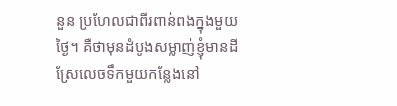នួន ប្រហែលជាពីរពាន់ពងក្នុងមួយថ្ងៃ។ គឺថាមុនដំបូងសម្លាញ់ខ្ញុំមានដីស្រែលេចទឹកមួយកន្លែងនៅ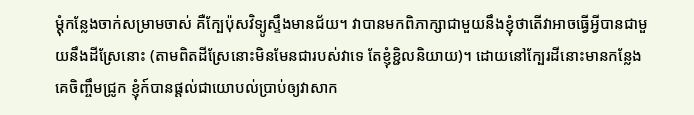ម្តុំកន្លែងចាក់សម្រាមចាស់ គឺក្បែប៉ុសវិទ្យូស្ទឹងមានជ័យ។ វាបានមកពិភាក្សាជាមួយនឹងខ្ញុំថាតើវាអាចធ្វើអ្វីបានជាមួយនឹងដីស្រែនោះ (តាមពិតដីស្រែនោះមិនមែនជារបស់វាទេ តែខ្ញុំខ្ជិលនិយាយ)។ ដោយនៅក្បែរដីនោះមានកន្លែងគេចិញ្ចឹមជ្រូក ខ្ញុំក៍បានផ្តល់ជាយោបល់ប្រាប់ឲ្យវាសាក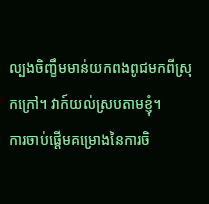ល្បងចិញ្ខឹមមាន់យកពងពូជមកពីស្រុកក្រៅ។ វាក៍យល់ស្របតាមខ្ញុំ។
ការចាប់ផ្តើមគម្រោងនៃការចិ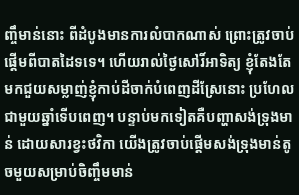ញ្ចឹមាន់នោះ ពីដំបូងមានការលំបាកណាស់ ព្រោះត្រូវចាប់ផ្តើមពីបាតដៃទទេ។ ហើយរាល់ថ្ងៃសៅរិ៍អាទិត្យ ខ្ញុំតែងតែមកជួយសម្លាញ់ខ្ញុំកាប់ដីចាក់បំពេញដីស្រែនោះ ប្រហែលជាមួយឆ្នាំទើបពេញ។ បន្ទាប់មកទៀតគឺបញ្ហាសង់ទ្រុងមាន់ ដោយសារខ្វះថវិកា យើងត្រូវចាប់ផ្តើមសង់ទ្រុងមាន់តូចមួយសម្រាប់ចិញ្ចឹមមាន់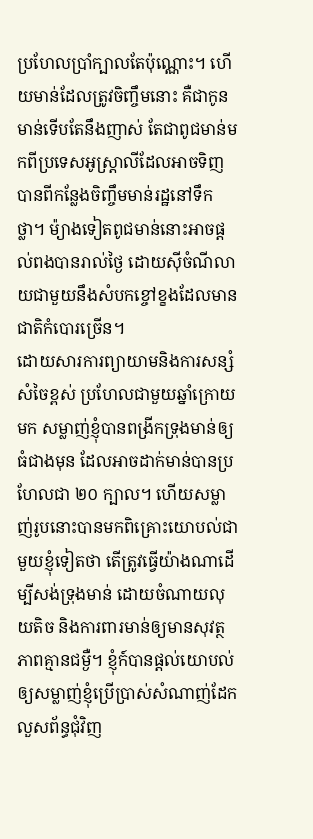ប្រហែលប្រាំក្បាលតែប៉ុណ្ណោះ។ ហើយមាន់ដែលត្រូវចិញ្ចឹមនោះ គឺជាកូនមាន់ទើបតែនឹងញាស់ តែជាពូជមាន់មកពីប្រទេសអូស្ត្រាលីដែលអាចទិញបានពីកន្លែងចិញ្ចឹមមាន់រដ្ឋនៅទឹកថ្លា។ ម៉្យាងទៀតពូជមាន់នោះអាចផ្តល់ពងបានរាល់ថ្ងៃ ដោយស៊ីចំណីលាយជាមួយនឹងសំបកខ្ចៅខ្ខងដែលមានជាតិកំបោរច្រើន។
ដោយសារការព្យាយាមនិងការសន្សំសំចៃខ្ពស់ ប្រហែលជាមួយឆ្នាំក្រោយមក សម្លាញ់ខ្ញុំបានពង្រីកទ្រុងមាន់ឲ្យធំជាងមុន ដែលអាចដាក់មាន់បានប្រហែលជា ២០ ក្បាល។ ហើយសម្លាញ់រូបនោះបានមកពិគ្រោះយោបល់ជាមួយខ្ញុំទៀតថា តើត្រូវធ្វើយ៉ាងណាដើម្បីសង់ទ្រុងមាន់ ដោយចំណាយលុយតិច និងការពារមាន់ឲ្យមានសុវត្ថភាពគ្មានជម្ងឺ។ ខ្ញុំក៍បានផ្តល់យោបល់ឲ្យសម្លាញ់ខ្ញុំប្រើប្រាស់សំណាញ់ដែកលួសព័ន្ធជុំវិញ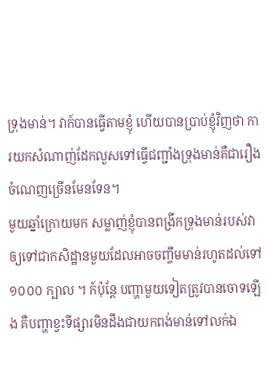ទ្រុងមាន់។ វាក៍បានធ្វើតាមខ្ញុំ ហើយបានប្រាប់ខ្ញុំវិញថា ការយកសំណាញ់ដែកលួសទៅធ្វើជញ្ជាំងទ្រុងមាន់គឺជារឿងចំណេញច្រើនមែនទែន។
មួយឆ្នាំក្រោយមក សម្លាញ់ខ្ញុំបានពង្រីកទ្រុងមាន់របស់វាឲ្យទៅជាកសិដ្ឋានមួយដែលអាចចញ្ចឹមមាន់រហូតដល់ទៅ ១០០០ ក្បាល ។ ក៍ប៉ុន្តែ បញ្ហាមួយទៀតត្រូវបានចោទឡើង គឺបញ្ហាខ្វះទីផ្សារមិនដឹងជាយកពង់មាន់ទៅលក់ឯ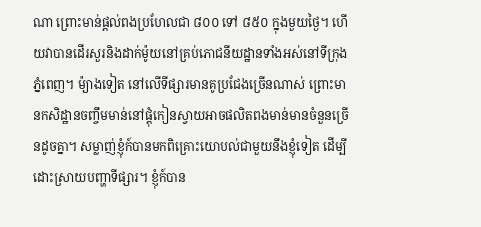ណា ព្រោះមាន់ផ្តល់ពងប្រហែលជា ៨០០ ទៅ ៨៥០ ក្នុងមួយថ្ងៃ។ ហើយវាបានដើរសួរនិងដាក់ម៉ូយនៅគ្រប់ភោជនីយដ្ឋានទាំងអស់នៅទីក្រុងភ្នំពេញ។ ម៉្យាងទៀត នៅលើទីផ្សារមានគូប្រជែងច្រើនណាស់ ព្រោះមានកសិដ្ឋានចញ្ចឹមមាន់នៅផ្តុំកៀនស្វាយអាចផលិតពងមាន់មានចំនួនច្រើនដូចគ្នា។ សម្លាញ់ខ្ញុំក៍បានមកពិគ្រោះយោបល់ជាមួយនឹងខ្ញុំទៀត ដើម្បីដោះស្រាយបញ្ហាទីផ្សារ។ ខ្ញុំក៍បាន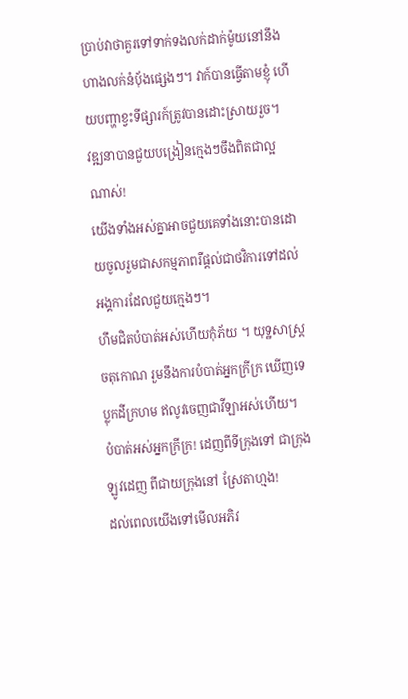ប្រាប់វាថាគួរទៅទាក់ទងលក់ដាក់ម៉ូយនៅនឹងហាងលក់នំប៉័ងផ្សេងៗ។ វាក៍បានធ្វើតាមខ្ញុំ ហើយបញ្ហាខ្វះទីផ្សារក៍ត្រូវបានដោះស្រាយរួច។
វឌ្ឍនាបានជួយបង្រៀនក្មេងៗចឹងពិតជាល្អណាស់!
យើងទាំងអស់គ្នាអាចជួយគេទាំងនោះបានដោយចូលរួមជាសកម្មភាពរឺផ្តល់ជាថវិការទៅដល់អង្គការដែលជួយក្មេងៗ។
ហឹមជិតបំបាត់អស់ហើយកុំភ័យ ។ យុទ្ឋសាស្រ្តចតុកោណ រួមនឹងការបំបាត់អ្នកក្រីក្រ ឃើញទេ ប្លុកដីក្រហម ឥលូវចេញជាវីឡាអស់ហើយ។
បំបាត់អស់អ្នកក្រីក្រ! ដេញពីទីក្រុងទៅ ជាក្រុង ឡូវដេញ ពីជាយក្រុងនៅ ស្រែតាហ្មង!
ដល់ពេលយើងទៅមើលអភិវ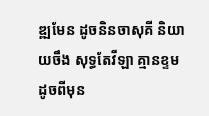ឌ្ឍមែន ដូចនិនចាសុគី និយាយចឹង សុទ្ធតែវីឡា គ្មានខ្ទម ដូចពីមុន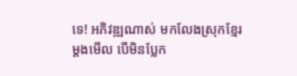ទេ! អភិវឌ្ឍណាស់ មកលែងស្រុកខ្មែរម្តងមើល បើមិនប្លែក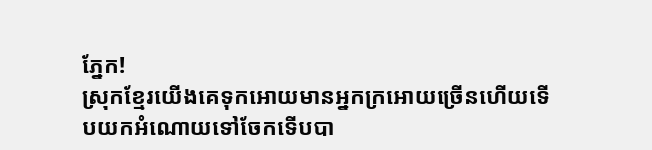ភ្នែក!
ស្រុកខ្មែរយើងគេទុកអោយមានអ្នកក្រអោយច្រើនហើយទើបយកអំណោយទៅចែកទើបបា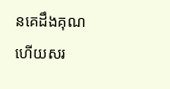នគេដឹងគុណហើយសរ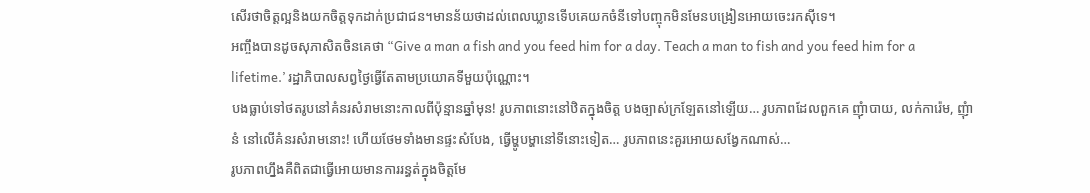សើរថាចិត្តល្អនិងយកចិត្តទុកដាក់ប្រជាជន។មានន័យថាដល់ពេលឃ្លានទើបគេយកចំនីទៅបញ្ចុកមិនមែនបង្រៀនអោយចេះរកស៊ីទេ។
អញ្ចឹងបានដូចសុភាសិតចិនគេថា “Give a man a fish and you feed him for a day. Teach a man to fish and you feed him for a lifetime.’ រដ្ឋាភិបាលសព្វថ្ងៃធ្វើតែតាមប្រយោគទីមួយប៉ុណ្ណោះ។
បងធ្លាប់ទៅថតរូបនៅគំនរសំរាមនោះកាលពីប៉ុន្មានឆ្នាំមុន! រូបភាពនោះនៅឋិតក្នុងចិត្ត បងច្បាស់ក្រឡែតនៅឡើយ… រូបភាពដែលពួកគេ ញុំាបាយ, លក់ការ៉េម, ញុំានំ នៅលើគំនរសំរាមនោះ! ហើយថែមទាំងមានផ្ទះសំបែង, ធ្វើម្ហូបម្ហានៅទីនោះទៀត… រូបភាពនេះគួរអោយសង្វែកណាស់…
រូបភាពហ្នឹងគឺពិតជាធ្វើអោយមានការរន្ធត់ក្នុងចិត្តមែ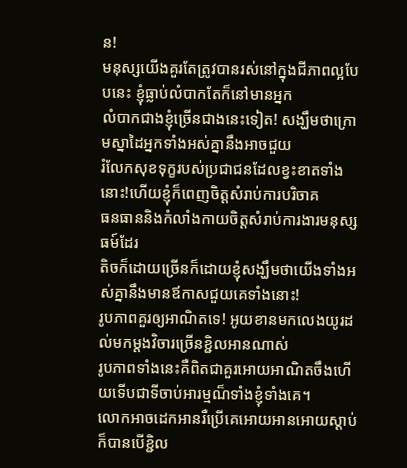ន!
មនុស្សយើងគួរតែត្រូវបានរស់នៅក្នុងជីភាពល្អបែបនេះ ខ្ញុំធ្លាប់លំបាកតែក៏នៅមានអ្នក
លំបាកជាងខ្ញុំច្រើនជាងនេះទៀត! សង្ឃឹមថាក្រោមស្នាដៃអ្នកទាំងអស់គ្នានឹងអាចជួយ
រំលែកសុខទុក្ខរបស់ប្រជាជនដែលខ្វះខាតទាំងនោះ!ហើយខ្ញុំក៏ពេញចិត្តសំរាប់ការបរិចាគ
ធនធាននិងកំលាំងកាយចិត្តសំរាប់ការងារមនុស្សធម៍ដែរ
តិចក៏ដោយច្រើនក៏ដោយខ្ញុំសង្ឃឹមថាយើងទាំងអស់គ្នានឹងមានឪកាសជួយគេទាំងនោះ!
រូបភាពគួរឲ្យអាណិតទេ! អូយខានមកលេងយូរដល់មកម្តងវិចារច្រើនខ្ជិលអានណាស់
រូបភាពទាំងនេះគឺពិតជាគួរអោយអាណិតចឹងហើយទើបជាទីចាប់អារម្មណ៏ទាំងខ្ញុំទាំងគេ។
លោកអាចដេកអានរឺប្រើគេអោយអានអោយស្តាប់ក៏បានបើខ្ជិល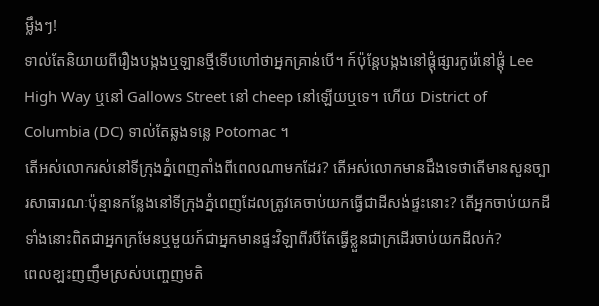ម្លឹងៗ!
ទាល់តែនិយាយពីរឿងបង្កងឬឡានថ្មីទើបហៅថាអ្នកគ្រាន់បើ។ ក៍ប៉ុន្តែបង្កងនៅផ្តុំផ្សារកូរ៉េនៅផ្តុំ Lee High Way ឬនៅ Gallows Street នៅ cheep នៅឡើយឬទេ។ ហើយ District of Columbia (DC) ទាល់តែឆ្លងទន្លេ Potomac ។
តើអស់លោករស់នៅទីក្រុងភ្នំពេញតាំងពីពេលណាមកដែរ? តើអស់លោកមានដឹងទេថាតើមានសួនច្បារសាធារណៈប៉ុន្មានកន្លែងនៅទីក្រុងភ្នំពេញដែលត្រូវគេចាប់យកធ្វើជាដីសង់ផ្ទះនោះ? តើអ្នកចាប់យកដីទាំងនោះពិតជាអ្នកក្រមែនឬមួយក៍ជាអ្នកមានផ្ទះវិឡាពីរបីតែធ្វើខ្លួនជាក្រដើរចាប់យកដីលក់?
ពេលខ្ឡះញញឹមស្រស់បញ្ចេញមតិ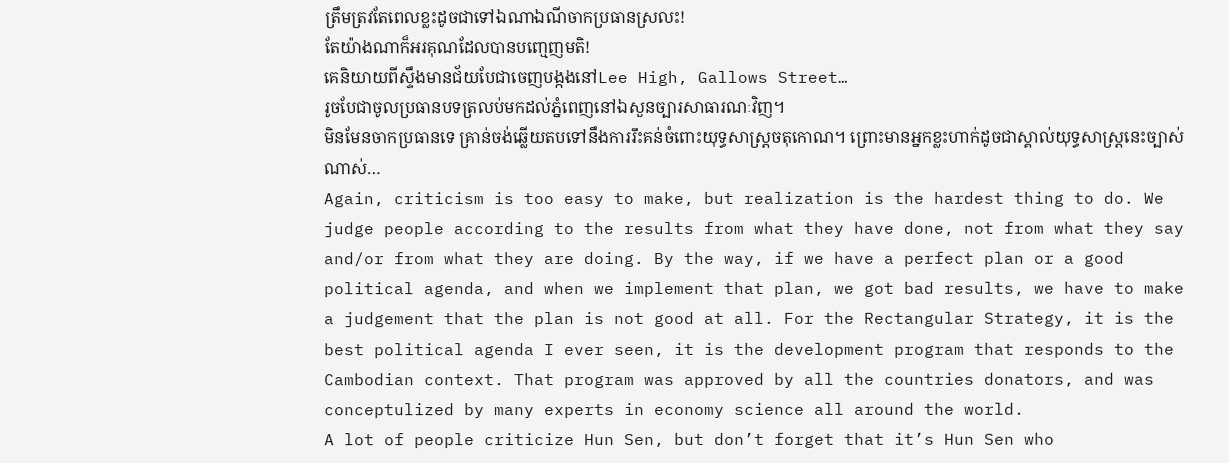ត្រឹមត្រវតែពេលខ្លះដូចជាទៅឯណាឯណីចាកប្រធានស្រលះ!
តែយ៉ាងណាក៏អរគុណដែលបានបញ្មេញមតិ!
គេនិយាយពីស្ទឹងមានជ័យបែជាចេញបង្កងនៅLee High, Gallows Street…
រូចបែជាចូលប្រធានបទត្រលប់មកដល់ភ្នំពេញនៅឯសួនច្បារសាធារណៈវិញ។
មិនមែនចាកប្រធានទេ គ្រាន់ចង់ឆ្លើយតបទៅនឹងការរឹះគន់ចំពោះយុទ្ធសាស្រ្តចតុកោណ។ ព្រោះមានអ្នកខ្លះហាក់ដូចជាស្គាល់យុទ្ធសាស្រ្តនេះច្បាស់ណាស់…
Again, criticism is too easy to make, but realization is the hardest thing to do. We judge people according to the results from what they have done, not from what they say and/or from what they are doing. By the way, if we have a perfect plan or a good political agenda, and when we implement that plan, we got bad results, we have to make a judgement that the plan is not good at all. For the Rectangular Strategy, it is the best political agenda I ever seen, it is the development program that responds to the Cambodian context. That program was approved by all the countries donators, and was conceptulized by many experts in economy science all around the world.
A lot of people criticize Hun Sen, but don’t forget that it’s Hun Sen who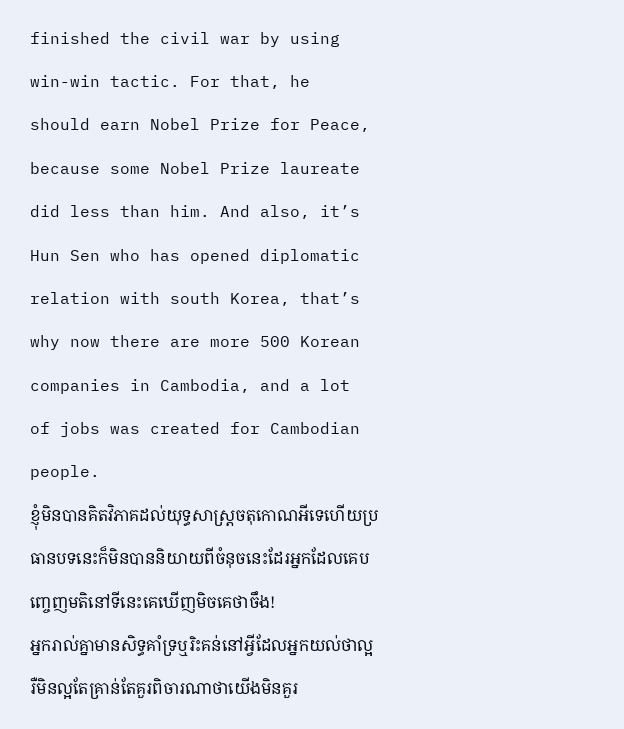finished the civil war by using win-win tactic. For that, he should earn Nobel Prize for Peace, because some Nobel Prize laureate did less than him. And also, it’s Hun Sen who has opened diplomatic relation with south Korea, that’s why now there are more 500 Korean companies in Cambodia, and a lot of jobs was created for Cambodian people.
ខ្ញុំមិនបានគិតវិភាគដល់យុទ្ធសាស្រ្តចតុកោណអីទេហើយប្រធានបទនេះក៏មិនបាននិយាយពីចំនុចនេះដែរអ្នកដែលគេបញ្ចេញមតិនៅទីនេះគេឃើញមិចគេថាចឹង!
អ្នករាល់គ្នាមានសិទ្ធគាំទ្រឬរិះគន់នៅអ្វីដែលអ្នកយល់ថាល្អរឺមិនល្អតែគ្រាន់តែគួរពិចារណាថាយើងមិនគួរ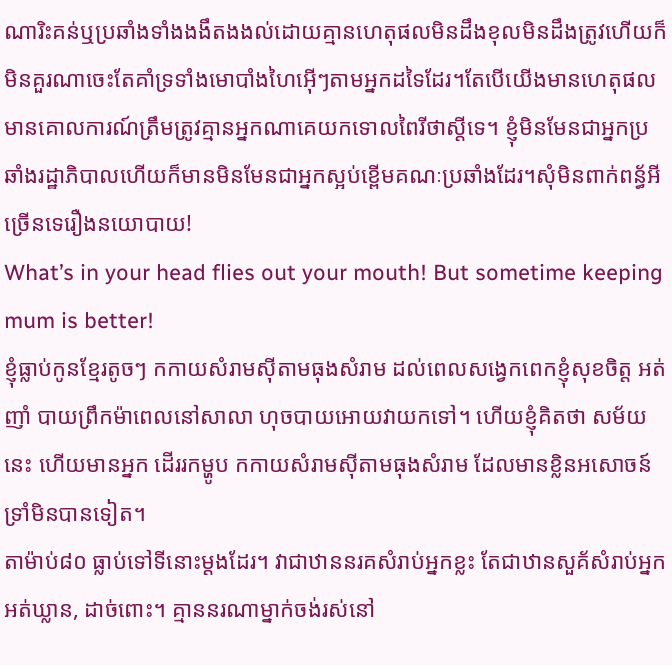ណារិះគន់ឬប្រឆាំងទាំងងងឹតងងល់ដោយគ្មានហេតុផលមិនដឹងខុលមិនដឹងត្រូវហើយក៏មិនគួរណាចេះតែគាំទ្រទាំងមោបាំងហៃអ៊ើៗតាមអ្នកដទៃដែរ។តែបើយើងមានហេតុផលមានគោលការណ៍ត្រឹមត្រូវគ្មានអ្នកណាគេយកទោលពៃរីថាស្តីទេ។ ខ្ញុំមិនមែនជាអ្នកប្រឆាំងរដ្ឋាភិបាលហើយក៏មានមិនមែនជាអ្នកស្អប់ខ្ពើមគណៈប្រឆាំងដែរ។សុំមិនពាក់ពន្ធ័អីច្រើនទេរឿងនយោបាយ!
What’s in your head flies out your mouth! But sometime keeping mum is better!
ខ្ញុំធ្លាប់កូនខ្មែរតូចៗ កកាយសំរាមស៊ីតាមធុងសំរាម ដល់ពេលសង្វេកពេកខ្ញុំសុខចិត្ត អត់ញាំ បាយព្រឹកម៉ាពេលនៅសាលា ហុចបាយអោយវាយកទៅ។ ហើយខ្ញុំគិតថា សម័យនេះ ហើយមានអ្នក ដើររកម្ហូប កកាយសំរាមស៊ីតាមធុងសំរាម ដែលមានខ្លិនអសោចន៍ ទ្រាំមិនបានទៀត។
តាម៉ាប់៨០ ធ្លាប់ទៅទីនោះម្តងដែរ។ វាជាឋាននរគសំរាប់អ្នកខ្លះ តែជាឋានសួគ័សំរាប់អ្នកអត់ឃ្លាន, ដាច់ពោះ។ គ្មាននរណាម្នាក់ចង់រស់នៅ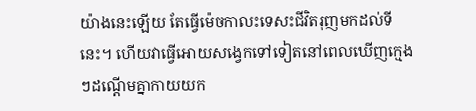យ៉ាងនេះឡើយ តែធ្វើម៉េចកាលះទេសះជីវិតរុញមកដល់ទីនេះ។ ហើយវាធ្វើអោយសង្វេកទៅទៀតនៅពេលឃើញក្មេងៗដណ្តើមគ្នាកាយយក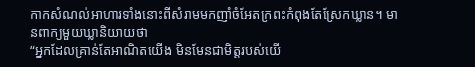កាកសំណល់អាហារទាំងនោះពីសំរាមមកញាំចំអែតក្រពះកំពុងតែស្រែកឃ្លាន។ មានពាក្យមួយឃ្លានិយាយថា
“អ្នកដែលគ្រាន់តែអាណិតយើង មិនមែនជាមិត្តរបស់យើ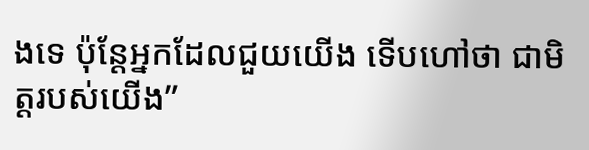ងទេ ប៉ុន្តែអ្នកដែលជួយយើង ទើបហៅថា ជាមិត្តរបស់យើង”